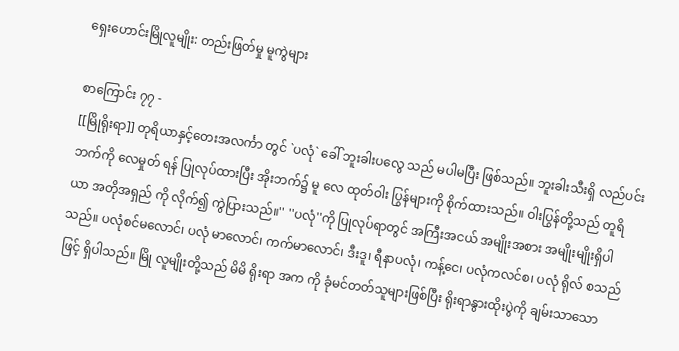ရှေးဟောင်းမြိုလူမျိုး: တည်းဖြတ်မှု မူကွဲများ

စာကြောင်း ၇၇ -
[[မြိုရိုးရာ]] တုရိယာနှင့်တေးအလင်္ကာ တွင် `ပလုံ` ခေါ် ဘူးခါးပလွေ သည် မပါမပြီး ဖြစ်သည်။ ဘူးခါးသီးရှိ လည်ပင်းဘက်ကို လေမှုတ် ရန် ပြုလုပ်ထားပြီး အိုးဘက်၌ မူ လေ ထုတ်ဝါး ပြွန်များကို စိုက်ထားသည်။ ဝါးပြွန်တို့သည် တူရိယာ အတိုအရှည် ကို လိုက်၍ ကွဲပြားသည်။'' ''ပလုံ''ကို ပြုလုပ်ရာတွင် အကြီးအငယ် အမျိုးအစား အမျိုးမျိုးရှိပါသည်။ ပလုံစင်မလောင်၊ ပလုံ မာလောင်၊ ကက်မာလောင်၊ ဒီးဒူ၊ ရီနာပလုံ၊ ကန့်ငေ၊ ပလုံကလင်စ၊ ပလုံ ရိုလ် စသည်ဖြင့် ရှိပါသည်။ မြို လူမျိုးတို့သည် မိမိ ရိုးရာ အက ကို ခုံမင်တတ်သူများဖြစ်ပြီး ရိုးရာနွားထိုးပွဲကို ချမ်းသာသော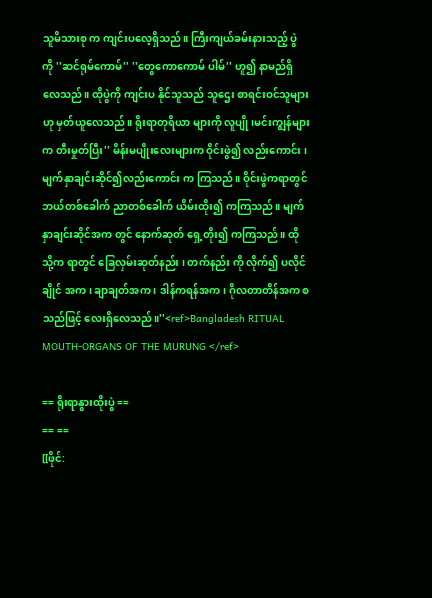သူမိသားစု က ကျင်းပလေ့ရှိသည်။ ကြီးကျယ်ခမ်းနားသည့် ပွဲ ကို ''ဆင်ရုမ်ကောမ်'' ''တွေကောကောမ် ပါမ်'' ဟူ၍ နာမည်ရှိလေသည်။ ထိုပွဲကို ကျင်းပ နိုင်သူသည် သူဌေး စာရင်းဝင်သူများဟု မှတ်ယူလေသည်။ ရိုးရာတုရိယာ များကို လူပျို ၊မင်းကျွန်များက တီးမှုတ်ပြီး'' မိန်းမပျိုးလေးများက ဝိုင်းဖွဲ၍ လည်းကောင်း ၊ မျက်နှာချင်းဆိုင်၍လည်းကောင်း က ကြသည်။ ဝိုင်းဖွဲကရာတွင် ဘယ်တစ်ခေါက် ညာတစ်ခေါက် ယိမ်းထိုး၍ ကကြသည်။ မျက်နှာချင်းဆိုင်အက တွင် နောက်ဆုတ် ရှေ့တိုး၍ ကကြသည်။ ထိုသို့က ရာတွင် ခြေလှမ်းဆုတ်နည်း ၊ တက်နည်း ကို လိုက်၍ ပလိုင်ချိုင် အက ၊ ချာချတ်အက ၊ ဒါန်ကရန်အက၊ ဂိုလတာတိန်အက စသည်ဖြင့် လေးရှိလေသည်။''<ref>Bangladesh RITUAL MOUTH-ORGANS OF THE MURUNG </ref>

== ရိုးရာနွားထိုးပွဲ ==
== ==
[[ဖိုင်: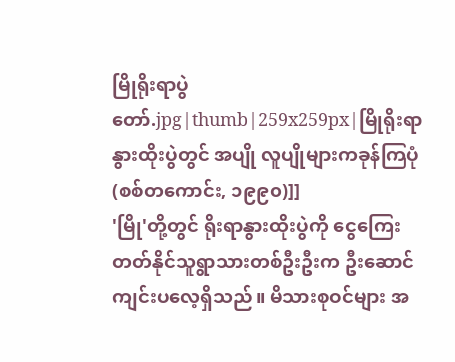မြိုရိုးရာပွဲတော်.jpg|thumb|259x259px|မြိုရိုးရာနွားထိုးပွဲတွင် အပျို လူပျိုများကခုန်ကြပုံ(စစ်တကောင်း, ၁၉၉၀)]]
'မြို'တို့တွင် ရိုးရာနွားထိုးပွဲကို ငွေကြေးတတ်နိုင်သူရွာသားတစ်ဦးဦးက ဦးဆောင်ကျင်းပလေ့ရှိသည်။ မိသားစုဝင်များ အ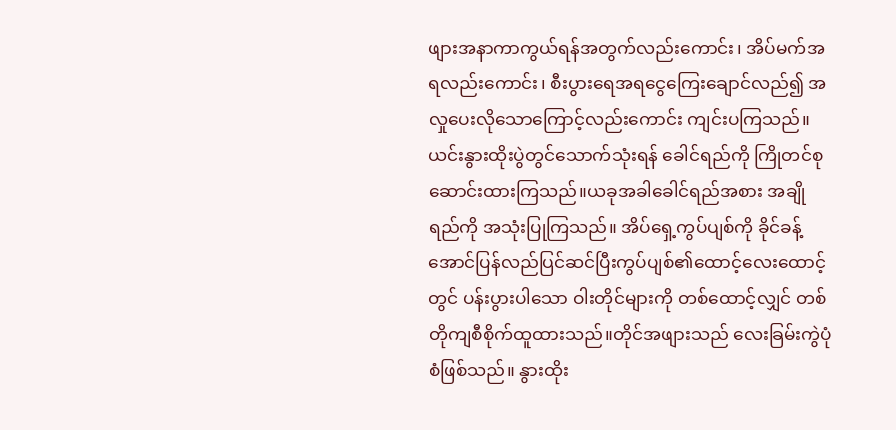ဖျားအနာကာကွယ်ရန်အတွက်လည်းကောင်း၊ အိပ်မက်အရလည်းကောင်း၊ စီးပွားရေအရငွေကြေးချောင်လည်၍ အလှုပေးလိုသောကြောင့်လည်းကောင်း ကျင်းပကြသည်။ ယင်းနွားထိုးပွဲတွင်သောက်သုံးရန် ခေါင်ရည်ကို ကြိုတင်စုဆောင်းထားကြသည်။ယခုအခါခေါင်ရည်အစား အချိုရည်ကို အသုံးပြုကြသည်။ အိပ်ရှေ့ကွပ်ပျစ်ကို ခိုင်ခန့် အောင်ပြန်လည်ပြင်ဆင်ပြီးကွပ်ပျစ်၏ထောင့်လေးထောင့်တွင် ပန်းပွားပါသော ဝါးတိုင်များကို တစ်ထောင့်လျှင် တစ်တိုကျစီစိုက်ထူထားသည်။တိုင်အဖျားသည် လေးခြမ်းကွဲပုံစံဖြစ်သည်။ နွားထိုး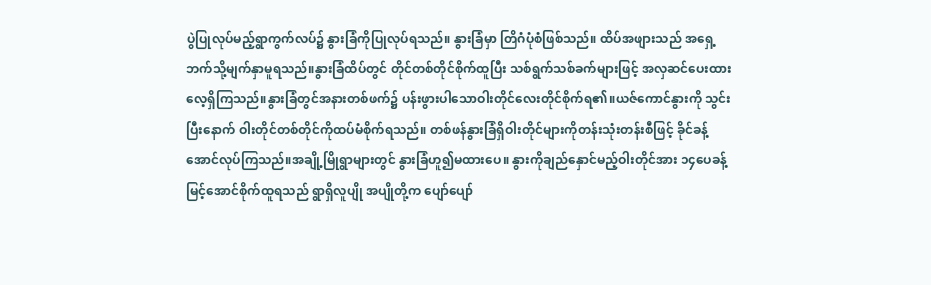ပွဲပြုလုပ်မည့်ရွာကွက်လပ်၌ နွားခြံကိုပြုလုပ်ရသည်။ နွားခြံမှာ တြိဂံပုံစံဖြစ်သည်။ ထိပ်အဖျားသည် အရှေ့ဘက်သို့မျက်နှာမူရသည်။နွားခြံထိပ်တွင် တိုင်တစ်တိုင်စိုက်ထူပြီး သစ်ရွက်သစ်ခက်များဖြင့် အလှဆင်ပေးထားလေ့ရှိကြသည်။နွားခြံတွင်အနားတစ်ဖက်၌ ပန်းဖွားပါသောဝါးတိုင်လေးတိုင်စိုက်ရ၏။ယဇ်ကောင်နွားကို သွင်းပြီးနောက် ဝါးတိုင်တစ်တိုင်ကိုထပ်မံစိုက်ရသည်။ တစ်ဖန်နွားခြံရှိဝါးတိုင်များကိုတန်းသုံးတန်းစီဖြင့် ခိုင်ခန့်အောင်လုပ်ကြသည်။အချို့မြိုရွာများတွင် နွားခြံဟူ၍မထားပေ။ နွားကိုချည်နှောင်မည့်ဝါးတိုင်အား ၁၄ပေခန့်မြင့်အောင်စိုက်ထူရသည် ရွာရှိလူပျို အပျိုတို့က ပျော်ပျော်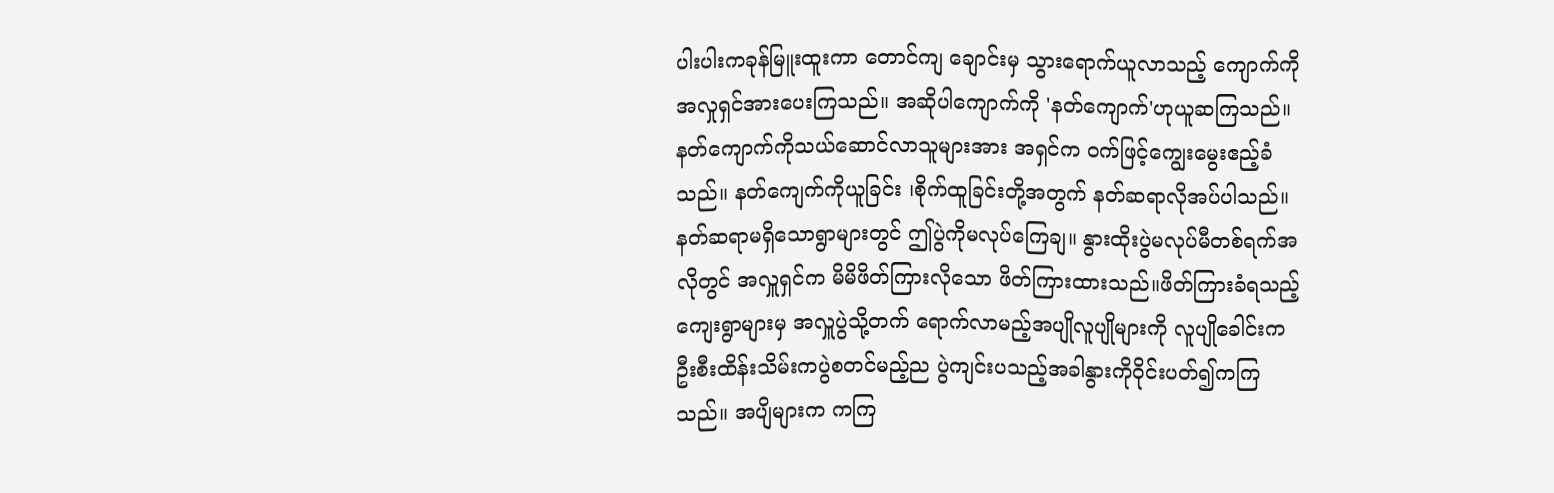ပါးပါးကခုန်မြူးထူးကာ တောင်ကျ ချောင်းမှ သွားရောက်ယူလာသည့် ကျောက်ကို အလှုရှင်အားပေးကြသည်။ အဆိုပါကျောက်ကို 'နတ်ကျောက်'ဟုယူဆကြသည်။နတ်ကျောက်ကိုသယ်ဆောင်လာသူများအား အရှင်က ဝက်ဖြင့်ကျွေးမွေးဧည့်ခံသည်။ နတ်‌ကျေက်ကိုယူခြင်း ၊စိုက်ထူခြင်းတို့အတွက် နတ်ဆရာလိုအပ်ပါသည်။ နတ်ဆရာမရှိသောရွာများတွင် ဤပွဲကိုမလုပ်ကြေချ။ နွားထိုးပွဲမလုပ်မီတစ်ရက်အလိုတွင် အလှူရှင်က မိမိဖိတ်ကြားလိုသော ဖိတ်ကြားထားသည်။ဖိတ်ကြားခံရသည့်ကျေးရွာများမှ အလှူပွဲသို့တက် ရောက်လာမည့်အပျိုလူပျိုများကို လူပျိုခေါင်းက ဦးစီးထိန်းသိမ်းကပွဲစတင်မည့်ည ပွဲကျင်းပသည့်အခါနွားကိုဝိုင်းပတ်၍ကကြသည်။ အပျိများက ကကြ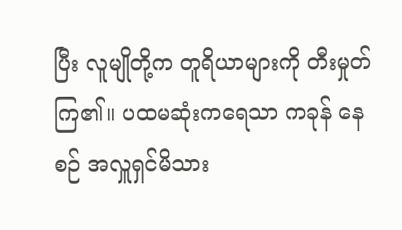ပြီး လူမျိုတို့က တူရိယာများကို တီးမှုတ်ကြ၏။ ပထမဆုံးကရေသာ ကခုန် နေစဉ် အလှူရှင်မိသား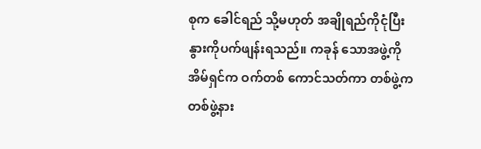စုက ခေါင်ရည် သို့မဟုတ် အချိုရည်ကိုငုံပြီး နွားကိုပက်ဖျန်းရသည်။ ကခုန် သောအဖွဲ့ကို အိမ်ရှင်က ဝက်တစ် ကောင်သတ်ကာ တစ်ဖွဲ့က တစ်ဖွဲ့နား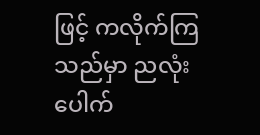ဖြင့် ကလိုက်ကြသည်မှာ ညလုံးပေါက်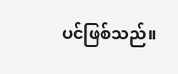ပင်ဖြစ်သည်။